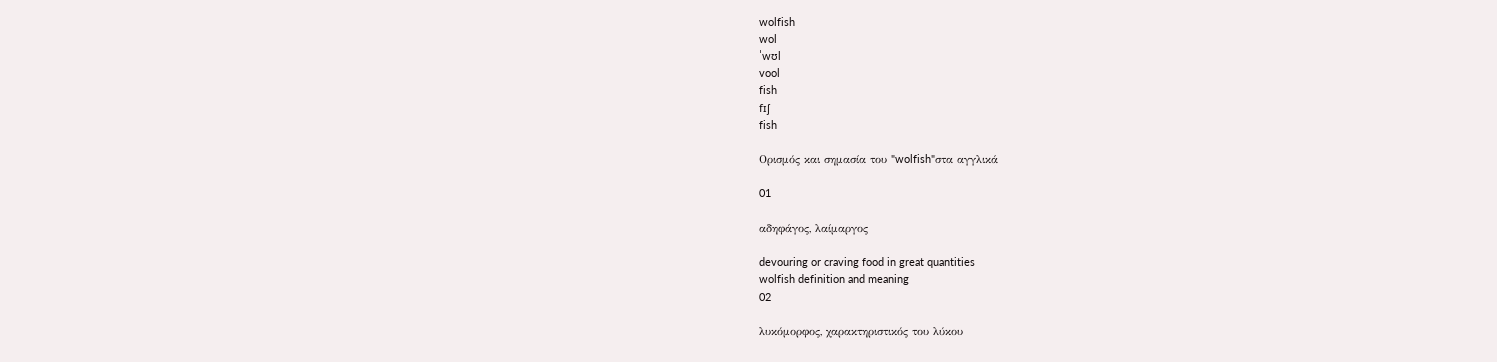wolfish
wol
ˈwʊl
vool
fish
fɪʃ
fish

Ορισμός και σημασία του "wolfish"στα αγγλικά

01

αδηφάγος, λαίμαργος

devouring or craving food in great quantities
wolfish definition and meaning
02

λυκόμορφος, χαρακτηριστικός του λύκου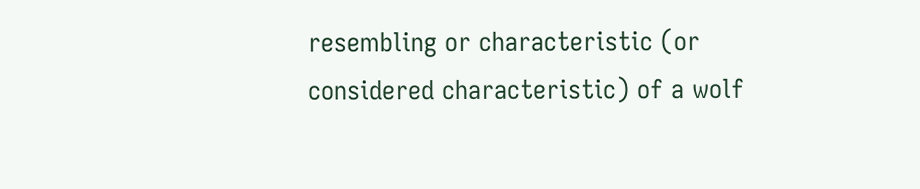resembling or characteristic (or considered characteristic) of a wolf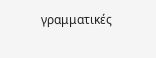γραμματικές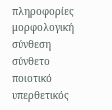πληροφορίες
μορφολογική σύνθεση
σύνθετο
ποιοτικό
υπερθετικός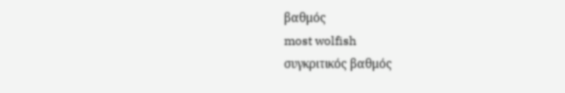βαθμός
most wolfish
συγκριτικός βαθμός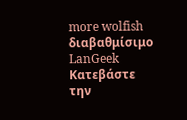more wolfish
διαβαθμίσιμο
LanGeek
Κατεβάστε την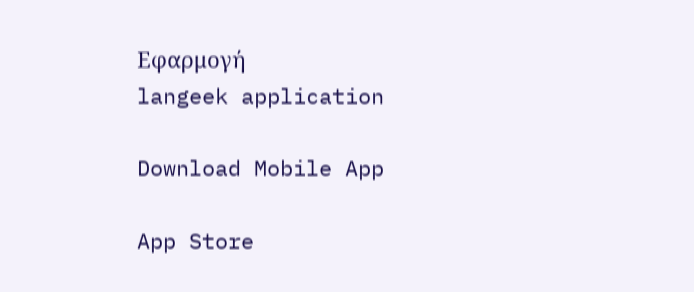Εφαρμογή
langeek application

Download Mobile App

App Store